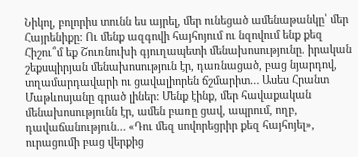Նիկոլ, բոլորիս տունն ես այրել, մեր ունեցած ամենաթանկը՝ մեր Հայրենիքը: Ու մենք ազգովի հայհոյում ու նզովում ենք քեզ
Հիշու՞մ եք Շուռնուխի գյուղապետի մենախոսությունը. իրական շեքսպիրյան մենախոսություն էր, դառնացած, բաց նյարդով, տղամարդավարի ու ցավալիորեն ճշմարիտ… Ասես Հրանտ Մաթևոսյանը գրած լիներ: Մենք էինք, մեր հավաքական մենախոսությունն էր, ամեն բառը ցավ, ապրում, ողբ, դավաճանություն… «Դու մեզ սովորեցրիր քեզ հայհոյել», ուրացումի բաց վերքից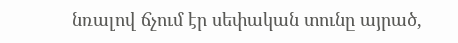նռալով ճչում էր սեփական տունը այրած,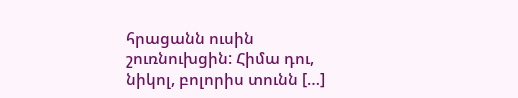հրացանն ուսին շուռնուխցին: Հիմա դու, նիկոլ, բոլորիս տունն […]